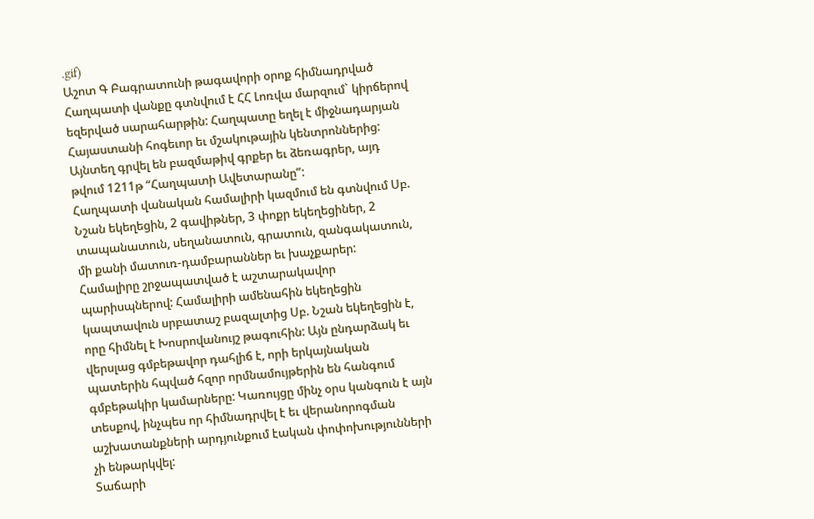.gif)
Աշոտ Գ Բագրատունի թագավորի օրոք հիմնադրված Հաղպատի վանքը գտնվում է ՀՀ Լոռվա մարզում` կիրճերով եզերված սարահարթին: Հաղպատը եղել է միջնադարյան Հայաստանի հոգեւոր եւ մշակութային կենտրոններից: Այնտեղ գրվել են բազմաթիվ գրքեր եւ ձեռագրեր, այդ թվում 1211թ “Հաղպատի Ավետարանը”:
Հաղպատի վանական համալիրի կազմում են գտնվում Սբ. Նշան եկեղեցին, 2 գավիթներ, 3 փոքր եկեղեցիներ, 2 տապանատուն, սեղանատուն, գրատուն, զանգակատուն, մի քանի մատուռ-դամբարաններ եւ խաչքարեր:
Համալիրը շրջապատված է աշտարակավոր պարիսպներով: Համալիրի ամենահին եկեղեցին կապտավուն սրբատաշ բազալտից Սբ. Նշան եկեղեցին է, որը հիմնել է Խոսրովանույշ թագուհին: Այն ընդարձակ եւ վերսլաց գմբեթավոր դահլիճ է, որի երկայնական պատերին հպված հզոր որմնամույթերին են հանգում գմբեթակիր կամարները: Կառույցը մինչ օրս կանգուն է այն տեսքով, ինչպես որ հիմնադրվել է եւ վերանորոգման աշխատանքների արդյունքում էական փոփոխությունների չի ենթարկվել:
Տաճարի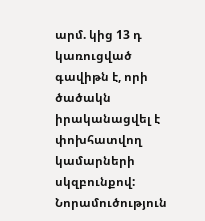արմ. կից 13 դ կառուցված գավիթն է, որի ծածակն իրականացվել է փոխհատվող կամարների սկզբունքով: Նորամուծություն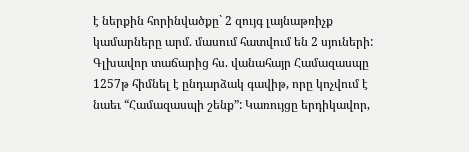է ներքին հորինվածքը` 2 զույգ լայնաթռիչք կամարները արմ. մասում հատվում են 2 սյուների:
Գլխավոր տաճարից հս. վանահայր Համազասպը 1257թ հիմնել է ընդարձակ գավիթ, որը կոչվում է նաեւ “Համազասպի շենք”: Կառույցը երդիկավոր,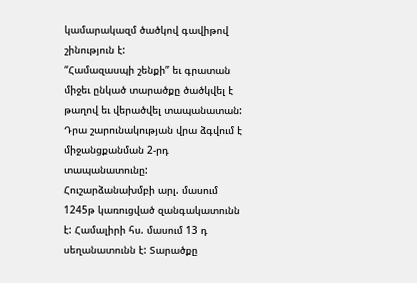կամարակազմ ծածկով գավիթով շինություն է:
“Համազասպի շենքի” եւ գրատան միջեւ ընկած տարածքը ծածկվել է թաղով եւ վերածվել տապանատան: Դրա շարունակության վրա ձգվում է միջանցքանման 2-րդ տապանատունը:
Հուշարձանախմբի արլ. մասում 1245թ կառուցված զանգակատունն է: Համալիրի հս. մասում 13 դ սեղանատունն է: Տարածքը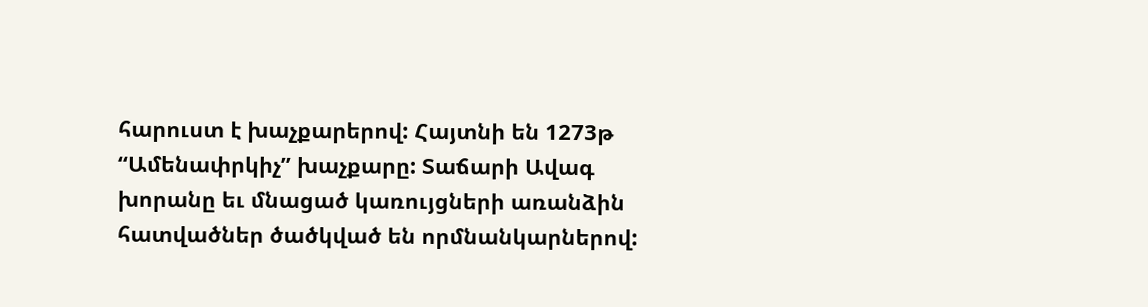հարուստ է խաչքարերով: Հայտնի են 1273թ “Ամենափրկիչ” խաչքարը: Տաճարի Ավագ խորանը եւ մնացած կառույցների առանձին հատվածներ ծածկված են որմնանկարներով: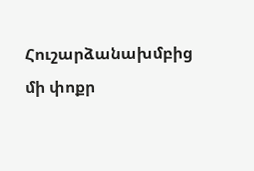Հուշարձանախմբից մի փոքր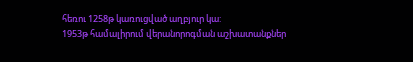հեռու 1258թ կառուցված աղբյուր կա:
1953թ համալիրում վերանորոգման աշխատանքներ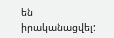են իրականացվել: